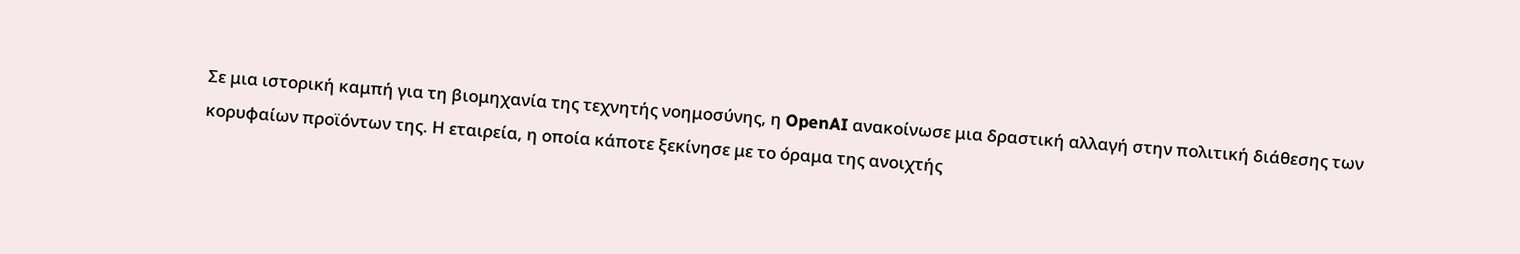Σε μια ιστορική καμπή για τη βιομηχανία της τεχνητής νοημοσύνης, η OpenAI ανακοίνωσε μια δραστική αλλαγή στην πολιτική διάθεσης των κορυφαίων προϊόντων της. Η εταιρεία, η οποία κάποτε ξεκίνησε με το όραμα της ανοιχτής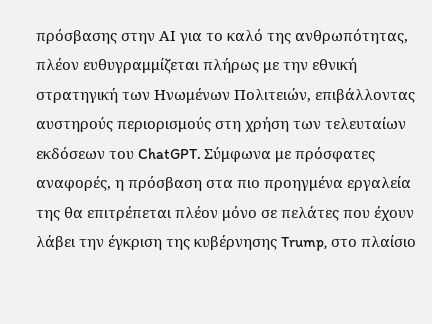πρόσβασης στην ΑΙ για το καλό της ανθρωπότητας, πλέον ευθυγραμμίζεται πλήρως με την εθνική στρατηγική των Ηνωμένων Πολιτειών, επιβάλλοντας αυστηρούς περιορισμούς στη χρήση των τελευταίων εκδόσεων του ChatGPT. Σύμφωνα με πρόσφατες αναφορές, η πρόσβαση στα πιο προηγμένα εργαλεία της θα επιτρέπεται πλέον μόνο σε πελάτες που έχουν λάβει την έγκριση της κυβέρνησης Trump, στο πλαίσιο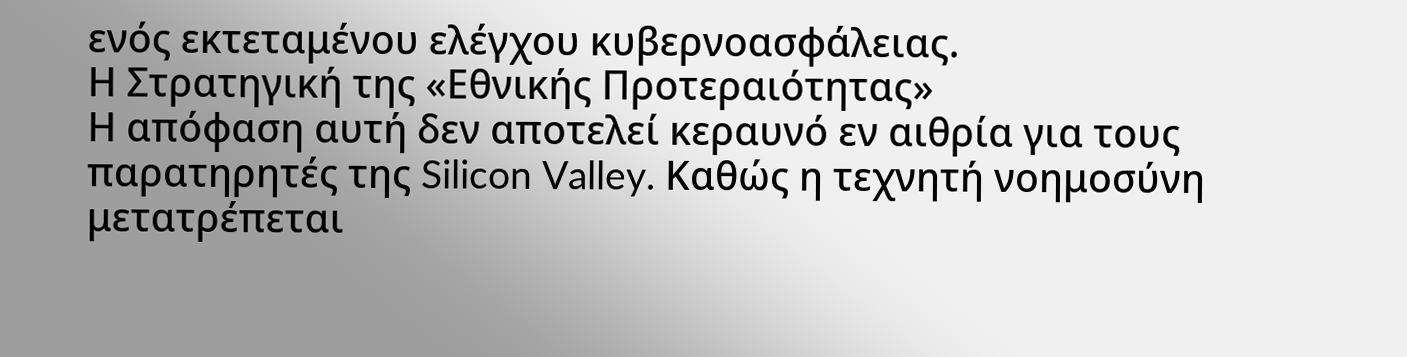ενός εκτεταμένου ελέγχου κυβερνοασφάλειας.
Η Στρατηγική της «Εθνικής Προτεραιότητας»
Η απόφαση αυτή δεν αποτελεί κεραυνό εν αιθρία για τους παρατηρητές της Silicon Valley. Καθώς η τεχνητή νοημοσύνη μετατρέπεται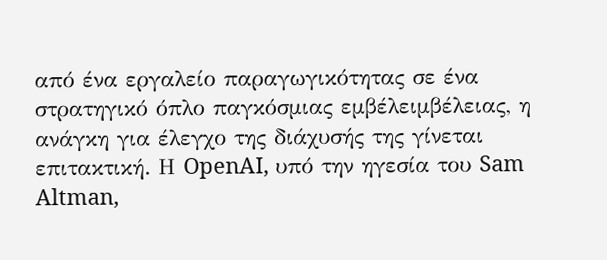από ένα εργαλείο παραγωγικότητας σε ένα στρατηγικό όπλο παγκόσμιας εμβέλειμβέλειας, η ανάγκη για έλεγχο της διάχυσής της γίνεται επιτακτική. Η OpenAI, υπό την ηγεσία του Sam Altman,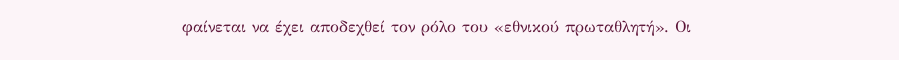φαίνεται να έχει αποδεχθεί τον ρόλο του «εθνικού πρωταθλητή». Οι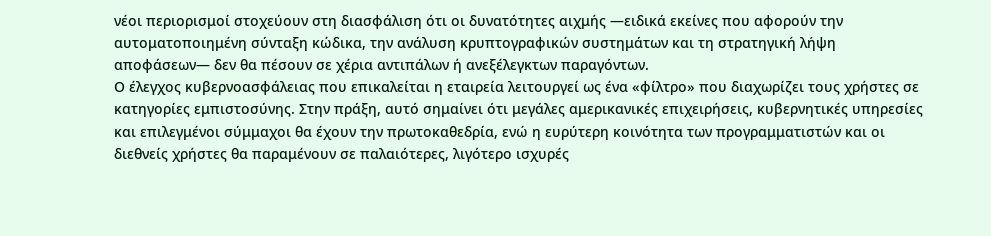νέοι περιορισμοί στοχεύουν στη διασφάλιση ότι οι δυνατότητες αιχμής —ειδικά εκείνες που αφορούν την αυτοματοποιημένη σύνταξη κώδικα, την ανάλυση κρυπτογραφικών συστημάτων και τη στρατηγική λήψη αποφάσεων— δεν θα πέσουν σε χέρια αντιπάλων ή ανεξέλεγκτων παραγόντων.
Ο έλεγχος κυβερνοασφάλειας που επικαλείται η εταιρεία λειτουργεί ως ένα «φίλτρο» που διαχωρίζει τους χρήστες σε κατηγορίες εμπιστοσύνης. Στην πράξη, αυτό σημαίνει ότι μεγάλες αμερικανικές επιχειρήσεις, κυβερνητικές υπηρεσίες και επιλεγμένοι σύμμαχοι θα έχουν την πρωτοκαθεδρία, ενώ η ευρύτερη κοινότητα των προγραμματιστών και οι διεθνείς χρήστες θα παραμένουν σε παλαιότερες, λιγότερο ισχυρές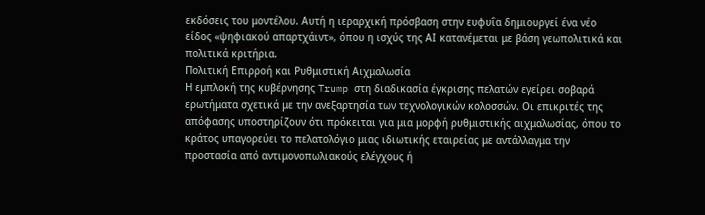εκδόσεις του μοντέλου. Αυτή η ιεραρχική πρόσβαση στην ευφυΐα δημιουργεί ένα νέο είδος «ψηφιακού απαρτχάιντ», όπου η ισχύς της ΑΙ κατανέμεται με βάση γεωπολιτικά και πολιτικά κριτήρια.
Πολιτική Επιρροή και Ρυθμιστική Αιχμαλωσία
Η εμπλοκή της κυβέρνησης Trump στη διαδικασία έγκρισης πελατών εγείρει σοβαρά ερωτήματα σχετικά με την ανεξαρτησία των τεχνολογικών κολοσσών. Οι επικριτές της απόφασης υποστηρίζουν ότι πρόκειται για μια μορφή ρυθμιστικής αιχμαλωσίας, όπου το κράτος υπαγορεύει το πελατολόγιο μιας ιδιωτικής εταιρείας με αντάλλαγμα την προστασία από αντιμονοπωλιακούς ελέγχους ή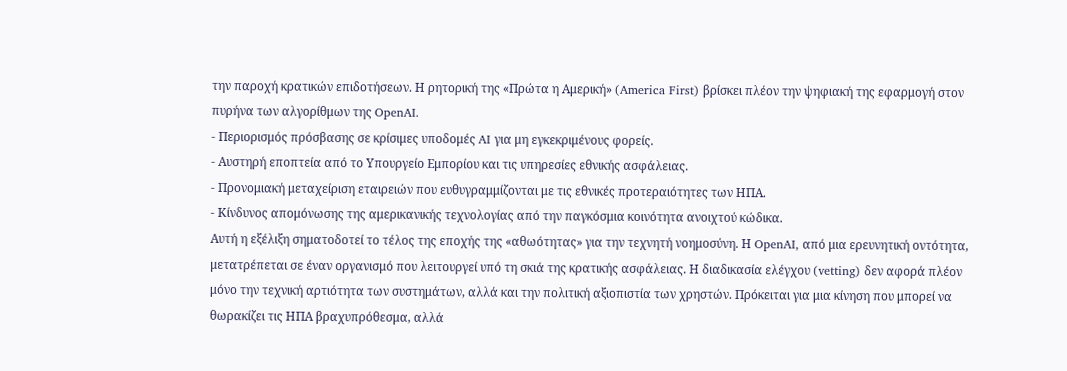την παροχή κρατικών επιδοτήσεων. Η ρητορική της «Πρώτα η Αμερική» (America First) βρίσκει πλέον την ψηφιακή της εφαρμογή στον πυρήνα των αλγορίθμων της OpenAI.
- Περιορισμός πρόσβασης σε κρίσιμες υποδομές AI για μη εγκεκριμένους φορείς.
- Αυστηρή εποπτεία από το Υπουργείο Εμπορίου και τις υπηρεσίες εθνικής ασφάλειας.
- Προνομιακή μεταχείριση εταιρειών που ευθυγραμμίζονται με τις εθνικές προτεραιότητες των ΗΠΑ.
- Κίνδυνος απομόνωσης της αμερικανικής τεχνολογίας από την παγκόσμια κοινότητα ανοιχτού κώδικα.
Αυτή η εξέλιξη σηματοδοτεί το τέλος της εποχής της «αθωότητας» για την τεχνητή νοημοσύνη. Η OpenAI, από μια ερευνητική οντότητα, μετατρέπεται σε έναν οργανισμό που λειτουργεί υπό τη σκιά της κρατικής ασφάλειας. Η διαδικασία ελέγχου (vetting) δεν αφορά πλέον μόνο την τεχνική αρτιότητα των συστημάτων, αλλά και την πολιτική αξιοπιστία των χρηστών. Πρόκειται για μια κίνηση που μπορεί να θωρακίζει τις ΗΠΑ βραχυπρόθεσμα, αλλά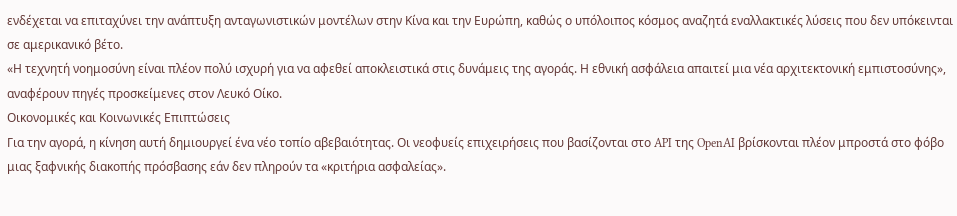ενδέχεται να επιταχύνει την ανάπτυξη ανταγωνιστικών μοντέλων στην Κίνα και την Ευρώπη, καθώς ο υπόλοιπος κόσμος αναζητά εναλλακτικές λύσεις που δεν υπόκεινται σε αμερικανικό βέτο.
«Η τεχνητή νοημοσύνη είναι πλέον πολύ ισχυρή για να αφεθεί αποκλειστικά στις δυνάμεις της αγοράς. Η εθνική ασφάλεια απαιτεί μια νέα αρχιτεκτονική εμπιστοσύνης», αναφέρουν πηγές προσκείμενες στον Λευκό Οίκο.
Οικονομικές και Κοινωνικές Επιπτώσεις
Για την αγορά, η κίνηση αυτή δημιουργεί ένα νέο τοπίο αβεβαιότητας. Οι νεοφυείς επιχειρήσεις που βασίζονται στο API της OpenAI βρίσκονται πλέον μπροστά στο φόβο μιας ξαφνικής διακοπής πρόσβασης εάν δεν πληρούν τα «κριτήρια ασφαλείας».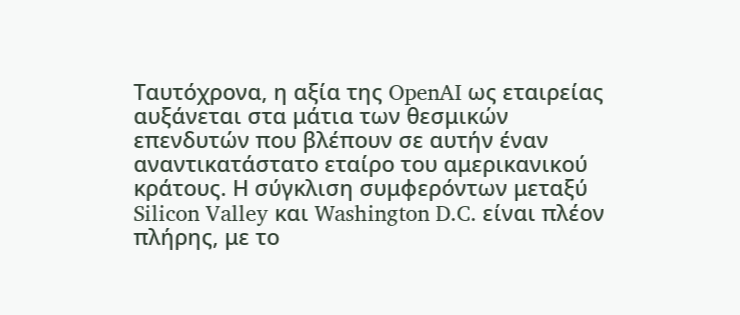Ταυτόχρονα, η αξία της OpenAI ως εταιρείας αυξάνεται στα μάτια των θεσμικών επενδυτών που βλέπουν σε αυτήν έναν αναντικατάστατο εταίρο του αμερικανικού κράτους. Η σύγκλιση συμφερόντων μεταξύ Silicon Valley και Washington D.C. είναι πλέον πλήρης, με το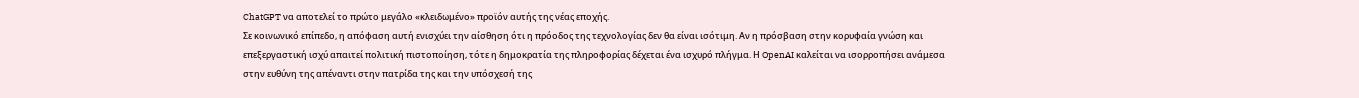ChatGPT να αποτελεί το πρώτο μεγάλο «κλειδωμένο» προϊόν αυτής της νέας εποχής.
Σε κοινωνικό επίπεδο, η απόφαση αυτή ενισχύει την αίσθηση ότι η πρόοδος της τεχνολογίας δεν θα είναι ισότιμη. Αν η πρόσβαση στην κορυφαία γνώση και επεξεργαστική ισχύ απαιτεί πολιτική πιστοποίηση, τότε η δημοκρατία της πληροφορίας δέχεται ένα ισχυρό πλήγμα. Η OpenAI καλείται να ισορροπήσει ανάμεσα στην ευθύνη της απέναντι στην πατρίδα της και την υπόσχεσή της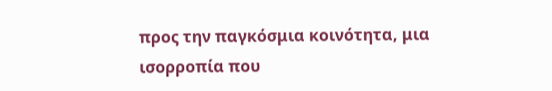προς την παγκόσμια κοινότητα, μια ισορροπία που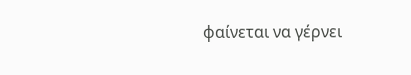φαίνεται να γέρνει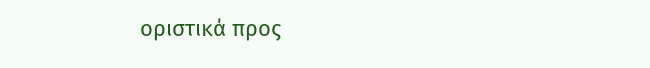οριστικά προς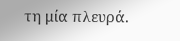τη μία πλευρά.